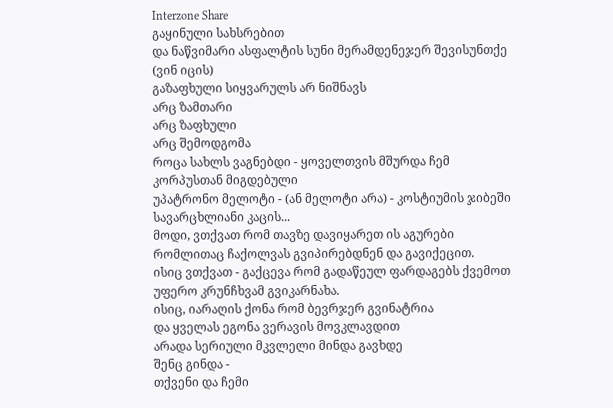Interzone Share
გაყინული სახსრებით
და ნაწვიმარი ასფალტის სუნი მერამდენეჯერ შევისუნთქე
(ვინ იცის)
გაზაფხული სიყვარულს არ ნიშნავს
არც ზამთარი
არც ზაფხული
არც შემოდგომა
როცა სახლს ვაგნებდი - ყოველთვის მშურდა ჩემ კორპუსთან მიგდებული
უპატრონო მელოტი - (ან მელოტი არა) - კოსტიუმის ჯიბეში სავარცხლიანი კაცის...
მოდი, ვთქვათ რომ თავზე დავიყარეთ ის აგურები
რომლითაც ჩაქოლვას გვიპირებდნენ და გავიქეცით.
ისიც ვთქვათ - გაქცევა რომ გადაწეულ ფარდაგებს ქვემოთ
უფერო კრუნჩხვამ გვიკარნახა.
ისიც, იარაღის ქონა რომ ბევრჯერ გვინატრია
და ყველას ეგონა ვერავის მოვკლავდით
არადა სერიული მკვლელი მინდა გავხდე
შენც გინდა -
თქვენი და ჩემი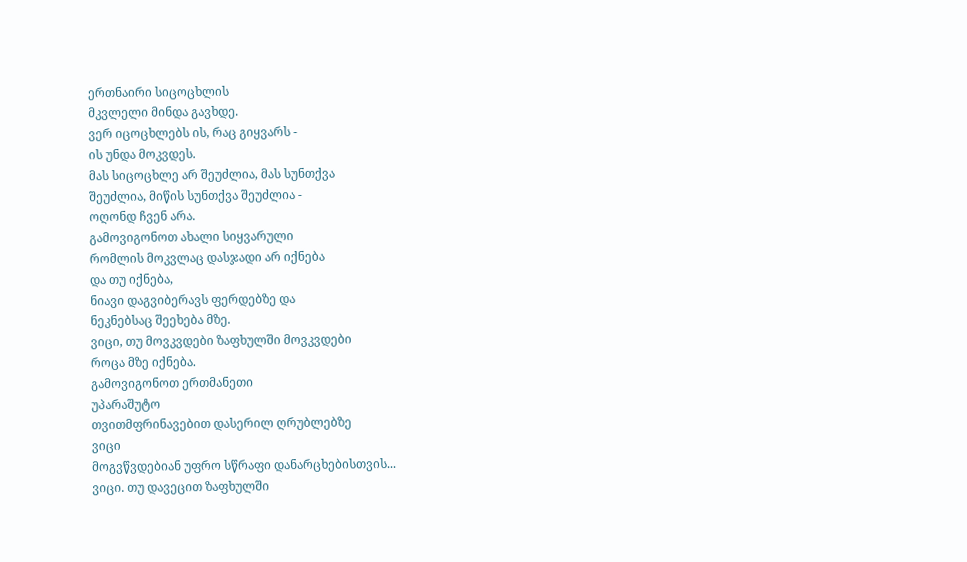ერთნაირი სიცოცხლის
მკვლელი მინდა გავხდე.
ვერ იცოცხლებს ის, რაც გიყვარს -
ის უნდა მოკვდეს.
მას სიცოცხლე არ შეუძლია, მას სუნთქვა
შეუძლია, მიწის სუნთქვა შეუძლია -
ოღონდ ჩვენ არა.
გამოვიგონოთ ახალი სიყვარული
რომლის მოკვლაც დასჯადი არ იქნება
და თუ იქნება,
ნიავი დაგვიბერავს ფერდებზე და
ნეკნებსაც შეეხება მზე.
ვიცი, თუ მოვკვდები ზაფხულში მოვკვდები
როცა მზე იქნება.
გამოვიგონოთ ერთმანეთი
უპარაშუტო
თვითმფრინავებით დასერილ ღრუბლებზე
ვიცი
მოგვწვდებიან უფრო სწრაფი დანარცხებისთვის...
ვიცი. თუ დავეცით ზაფხულში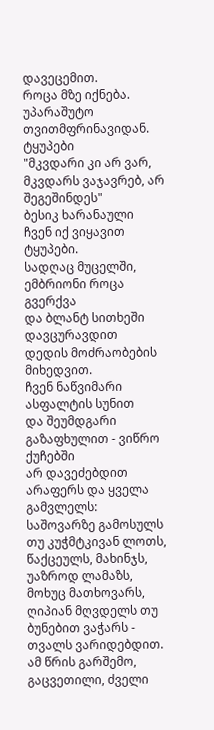დავეცემით.
როცა მზე იქნება.
უპარაშუტო თვითმფრინავიდან.
ტყუპები
"მკვდარი კი არ ვარ, მკვდარს ვაჯავრებ, არ შეგეშინდეს"
ბესიკ ხარანაული
ჩვენ იქ ვიყავით ტყუპები.
სადღაც მუცელში, ემბრიონი როცა გვერქვა
და ბლანტ სითხეში დავცურავდით
დედის მოძრაობების მიხედვით.
ჩვენ ნაწვიმარი ასფალტის სუნით
და შეუმდგარი გაზაფხულით - ვიწრო ქუჩებში
არ დავეძებდით არაფერს და ყველა გამვლელს:
საშოვარზე გამოსულს თუ კუჭმტკივან ლოთს,
წაქცეულს, მახინჯს, უაზროდ ლამაზს,
მოხუც მათხოვარს, ღიპიან მღვდელს თუ
ბუნებით ვაჭარს - თვალს ვარიდებდით.
ამ წრის გარშემო, გაცვეთილი, ძველი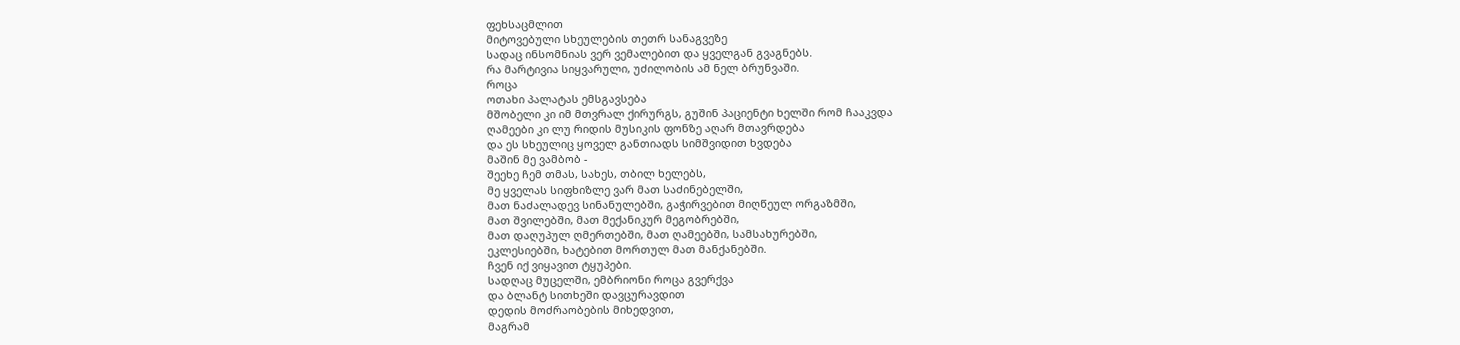ფეხსაცმლით
მიტოვებული სხეულების თეთრ სანაგვეზე
სადაც ინსომნიას ვერ ვემალებით და ყველგან გვაგნებს.
რა მარტივია სიყვარული, უძილობის ამ ნელ ბრუნვაში.
როცა
ოთახი პალატას ემსგავსება
მშობელი კი იმ მთვრალ ქირურგს, გუშინ პაციენტი ხელში რომ ჩააკვდა
ღამეები კი ლუ რიდის მუსიკის ფონზე აღარ მთავრდება
და ეს სხეულიც ყოველ განთიადს სიმშვიდით ხვდება
მაშინ მე ვამბობ -
შეეხე ჩემ თმას, სახეს, თბილ ხელებს,
მე ყველას სიფხიზლე ვარ მათ საძინებელში,
მათ ნაძალადევ სინანულებში, გაჭირვებით მიღწეულ ორგაზმში,
მათ შვილებში, მათ მექანიკურ მეგობრებში,
მათ დაღუპულ ღმერთებში, მათ ღამეებში, სამსახურებში,
ეკლესიებში, ხატებით მორთულ მათ მანქანებში.
ჩვენ იქ ვიყავით ტყუპები.
სადღაც მუცელში, ემბრიონი როცა გვერქვა
და ბლანტ სითხეში დავცურავდით
დედის მოძრაობების მიხედვით,
მაგრამ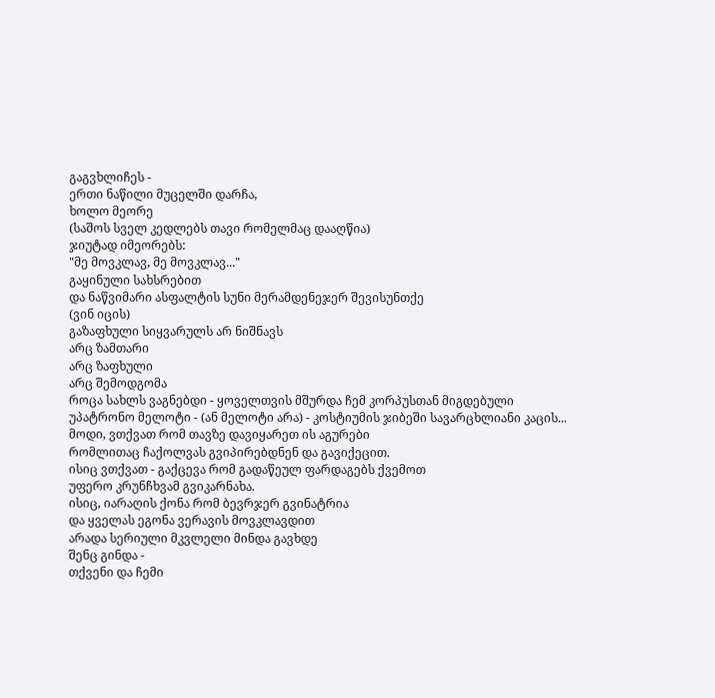გაგვხლიჩეს -
ერთი ნაწილი მუცელში დარჩა,
ხოლო მეორე
(საშოს სველ კედლებს თავი რომელმაც დააღწია)
ჯიუტად იმეორებს:
"მე მოვკლავ, მე მოვკლავ..."
გაყინული სახსრებით
და ნაწვიმარი ასფალტის სუნი მერამდენეჯერ შევისუნთქე
(ვინ იცის)
გაზაფხული სიყვარულს არ ნიშნავს
არც ზამთარი
არც ზაფხული
არც შემოდგომა
როცა სახლს ვაგნებდი - ყოველთვის მშურდა ჩემ კორპუსთან მიგდებული
უპატრონო მელოტი - (ან მელოტი არა) - კოსტიუმის ჯიბეში სავარცხლიანი კაცის...
მოდი, ვთქვათ რომ თავზე დავიყარეთ ის აგურები
რომლითაც ჩაქოლვას გვიპირებდნენ და გავიქეცით.
ისიც ვთქვათ - გაქცევა რომ გადაწეულ ფარდაგებს ქვემოთ
უფერო კრუნჩხვამ გვიკარნახა.
ისიც, იარაღის ქონა რომ ბევრჯერ გვინატრია
და ყველას ეგონა ვერავის მოვკლავდით
არადა სერიული მკვლელი მინდა გავხდე
შენც გინდა -
თქვენი და ჩემი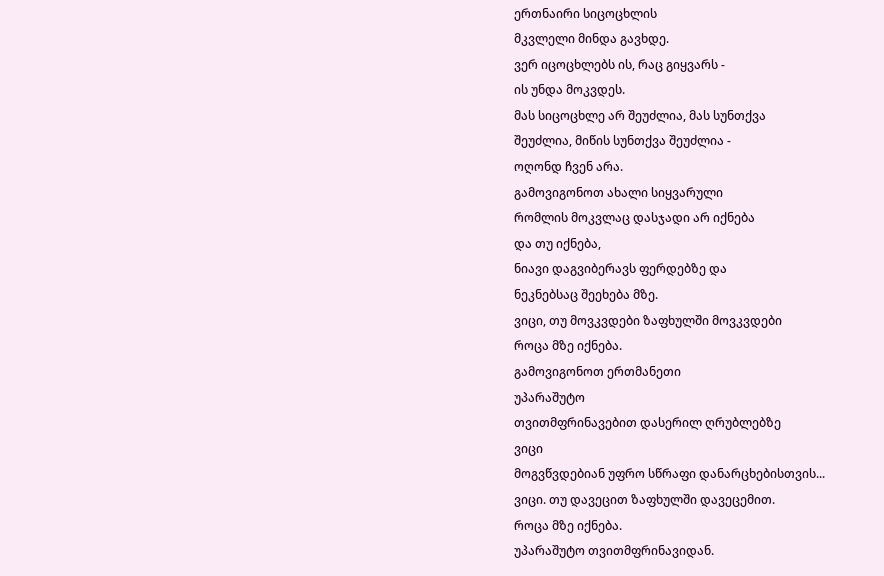ერთნაირი სიცოცხლის
მკვლელი მინდა გავხდე.
ვერ იცოცხლებს ის, რაც გიყვარს -
ის უნდა მოკვდეს.
მას სიცოცხლე არ შეუძლია, მას სუნთქვა
შეუძლია, მიწის სუნთქვა შეუძლია -
ოღონდ ჩვენ არა.
გამოვიგონოთ ახალი სიყვარული
რომლის მოკვლაც დასჯადი არ იქნება
და თუ იქნება,
ნიავი დაგვიბერავს ფერდებზე და
ნეკნებსაც შეეხება მზე.
ვიცი, თუ მოვკვდები ზაფხულში მოვკვდები
როცა მზე იქნება.
გამოვიგონოთ ერთმანეთი
უპარაშუტო
თვითმფრინავებით დასერილ ღრუბლებზე
ვიცი
მოგვწვდებიან უფრო სწრაფი დანარცხებისთვის...
ვიცი. თუ დავეცით ზაფხულში დავეცემით.
როცა მზე იქნება.
უპარაშუტო თვითმფრინავიდან.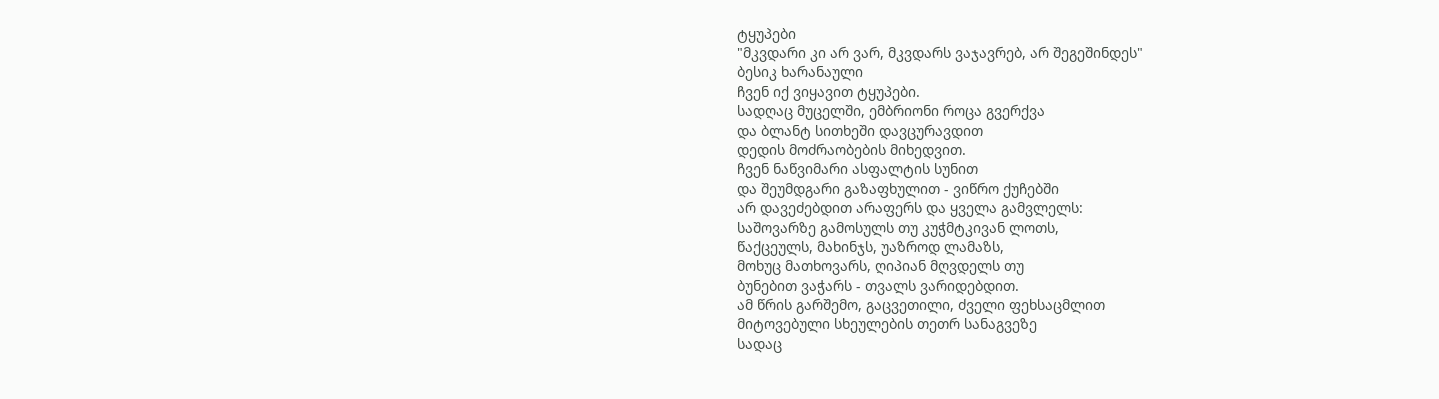ტყუპები
"მკვდარი კი არ ვარ, მკვდარს ვაჯავრებ, არ შეგეშინდეს"
ბესიკ ხარანაული
ჩვენ იქ ვიყავით ტყუპები.
სადღაც მუცელში, ემბრიონი როცა გვერქვა
და ბლანტ სითხეში დავცურავდით
დედის მოძრაობების მიხედვით.
ჩვენ ნაწვიმარი ასფალტის სუნით
და შეუმდგარი გაზაფხულით - ვიწრო ქუჩებში
არ დავეძებდით არაფერს და ყველა გამვლელს:
საშოვარზე გამოსულს თუ კუჭმტკივან ლოთს,
წაქცეულს, მახინჯს, უაზროდ ლამაზს,
მოხუც მათხოვარს, ღიპიან მღვდელს თუ
ბუნებით ვაჭარს - თვალს ვარიდებდით.
ამ წრის გარშემო, გაცვეთილი, ძველი ფეხსაცმლით
მიტოვებული სხეულების თეთრ სანაგვეზე
სადაც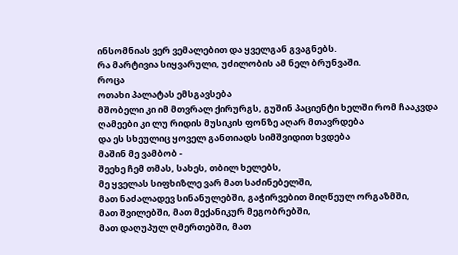ინსომნიას ვერ ვემალებით და ყველგან გვაგნებს.
რა მარტივია სიყვარული, უძილობის ამ ნელ ბრუნვაში.
როცა
ოთახი პალატას ემსგავსება
მშობელი კი იმ მთვრალ ქირურგს, გუშინ პაციენტი ხელში რომ ჩააკვდა
ღამეები კი ლუ რიდის მუსიკის ფონზე აღარ მთავრდება
და ეს სხეულიც ყოველ განთიადს სიმშვიდით ხვდება
მაშინ მე ვამბობ -
შეეხე ჩემ თმას, სახეს, თბილ ხელებს,
მე ყველას სიფხიზლე ვარ მათ საძინებელში,
მათ ნაძალადევ სინანულებში, გაჭირვებით მიღწეულ ორგაზმში,
მათ შვილებში, მათ მექანიკურ მეგობრებში,
მათ დაღუპულ ღმერთებში, მათ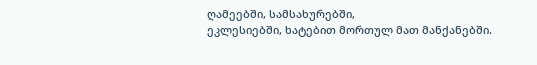ღამეებში, სამსახურებში,
ეკლესიებში, ხატებით მორთულ მათ მანქანებში.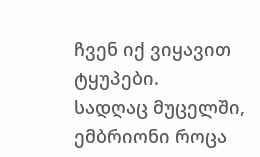ჩვენ იქ ვიყავით ტყუპები.
სადღაც მუცელში, ემბრიონი როცა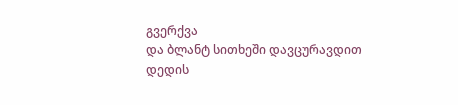გვერქვა
და ბლანტ სითხეში დავცურავდით
დედის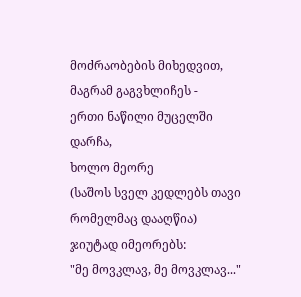მოძრაობების მიხედვით,
მაგრამ გაგვხლიჩეს -
ერთი ნაწილი მუცელში დარჩა,
ხოლო მეორე
(საშოს სველ კედლებს თავი რომელმაც დააღწია)
ჯიუტად იმეორებს:
"მე მოვკლავ, მე მოვკლავ..."